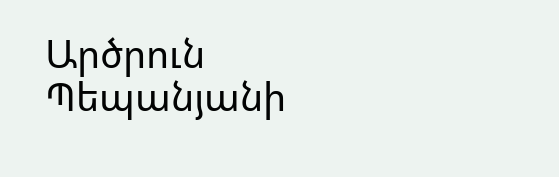Արծրուն Պեպանյանի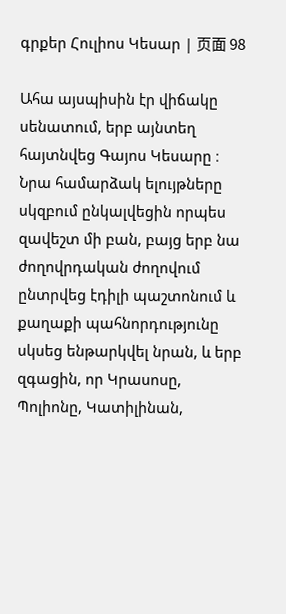գրքեր Հուլիոս Կեսար | 页面 98

Ահա այսպիսին էր վիճակը սենատում, երբ այնտեղ հայտնվեց Գայոս Կեսարը ։ Նրա համարձակ ելույթները սկզբում ընկալվեցին որպես զավեշտ մի բան, բայց երբ նա ժողովրդական ժողովում ընտրվեց էդիլի պաշտոնում և քաղաքի պահնորդությունը սկսեց ենթարկվել նրան, և երբ զգացին, որ Կրասոսը, Պոլիոնը, Կատիլինան,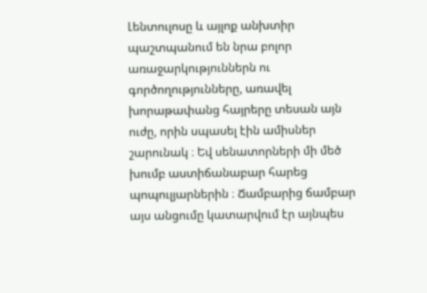Լենտուլոսը և այլոք անխտիր պաշտպանում են նրա բոլոր առաջարկություններն ու գործողությունները, առավել խորաթափանց հայրերը տեսան այն ուժը, որին սպասել էին ամիսներ շարունակ ։ Եվ սենատորների մի մեծ խումբ աստիճանաբար հարեց պոպուլյարներին ։ Ճամբարից ճամբար այս անցումը կատարվում էր այնպես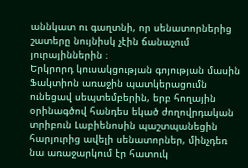աննկատ ու գաղտնի, որ սենատորներից շատերը նույնիսկ չէին ճանաչում յուրայիններին ։
Երկրորդ կուսակցության գոյության մասին Ֆակտիոն առաջին պատկերացումն ունեցավ սեպտեմբերին, երբ հողային օրինագծով հանդես եկած ժողովրդական տրիբուն Լաբիենոսին պաշտպանեցին հարյուրից ավելի սենատորներ, մինչդեռ նա առաջարկում էր հատուկ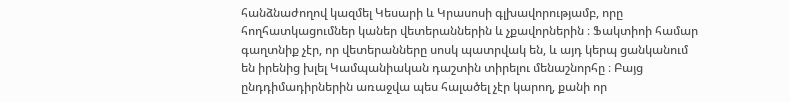հանձնաժողով կազմել Կեսարի և Կրասոսի գլխավորությամբ, որը հողհատկացումներ կաներ վետերաններին և չքավորներին ։ Ֆակտիոի համար գաղտնիք չէր, որ վետերանները սոսկ պատրվակ են, և այդ կերպ ցանկանում են իրենից խլել Կամպանիական դաշտին տիրելու մենաշնորհը ։ Բայց ընդդիմադիրներին առաջվա պես հալածել չէր կարող, քանի որ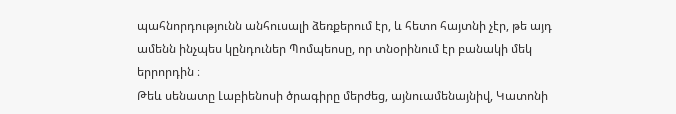պահնորդությունն անհուսալի ձեռքերում էր, և հետո հայտնի չէր, թե այդ ամենն ինչպես կընդուներ Պոմպեոսը, որ տնօրինում էր բանակի մեկ երրորդին ։
Թեև սենատը Լաբիենոսի ծրագիրը մերժեց, այնուամենայնիվ, Կատոնի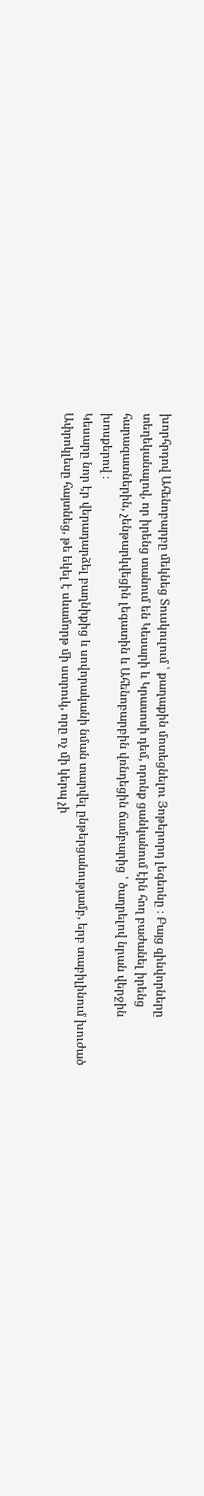խորհրդով Ահենոբարբը մեկնեց Տուսկուլում ՝ քաղաքին մոտեցնելու Յոթերորդ լեգեոնը ։ Բայց զինվորները տեղեկանալով, որ իրենց տանում են Կեսարի և Կրասոսի դեմ, որոնք ցանկանում էին հող բաժանել իրենց հարազատներին, չենթարկվեցին լեգատին և Ահենոբարբին վռնդեցին ճամբարից ՝ ծաղրելով նրան վերջին խոսքերով ։
Կեսարը նոր էր վերադարձել բաղնիքից և սովորականի նման տարվել ընթերցանությամբ, երբ տաբիլինում խուժած Ափրոկլեսը հայտնեց, թե եկել է սևամորթ մի ստրուկ, որը ոչ մի կերպ չի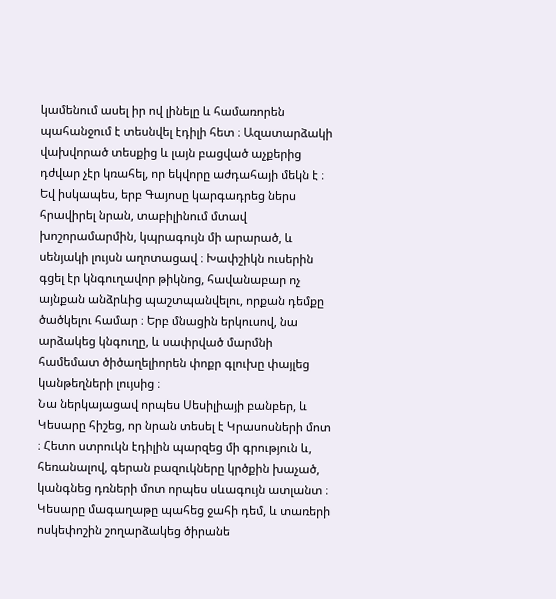կամենում ասել իր ով լինելը և համառորեն պահանջում է տեսնվել էդիլի հետ ։ Ազատարձակի վախվորած տեսքից և լայն բացված աչքերից դժվար չէր կռահել, որ եկվորը աժդահայի մեկն է ։ Եվ իսկապես, երբ Գայոսը կարգադրեց ներս հրավիրել նրան, տաբիլինում մտավ խոշորամարմին, կպրագույն մի արարած, և սենյակի լույսն աղոտացավ ։ Խափշիկն ուսերին գցել էր կնգուղավոր թիկնոց, հավանաբար ոչ այնքան անձրևից պաշտպանվելու, որքան դեմքը ծածկելու համար ։ Երբ մնացին երկուսով, նա արձակեց կնգուղը, և սափրված մարմնի համեմատ ծիծաղելիորեն փոքր գլուխը փայլեց կանթեղների լույսից ։
Նա ներկայացավ որպես Սեսիլիայի բանբեր, և Կեսարը հիշեց, որ նրան տեսել է Կրասոսների մոտ ։ Հետո ստրուկն էդիլին պարզեց մի գրություն և, հեռանալով, գերան բազուկները կրծքին խաչած, կանգնեց դռների մոտ որպես սևագույն ատլանտ ։
Կեսարը մագաղաթը պահեց ջահի դեմ, և տառերի ոսկեփոշին շողարձակեց ծիրանե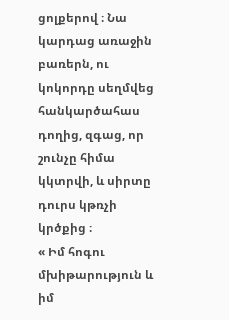ցոլքերով ։ Նա կարդաց առաջին բառերն, ու կոկորդը սեղմվեց հանկարծահաս դողից, զգաց, որ շունչը հիմա կկտրվի, և սիրտը դուրս կթռչի կրծքից ։
« Իմ հոգու մխիթարություն և իմ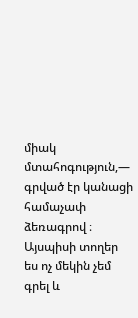միակ մտահոգություն,— գրված էր կանացի համաչափ ձեռագրով ։ Այսպիսի տողեր ես ոչ մեկին չեմ գրել և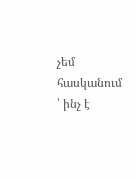չեմ հասկանում ՝ ինչ է